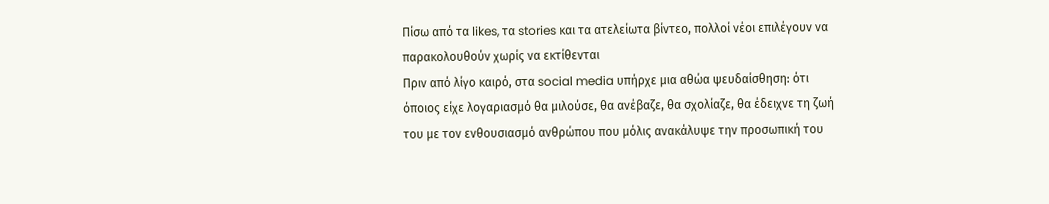Πίσω από τα likes, τα stories και τα ατελείωτα βίντεο, πολλοί νέοι επιλέγουν να παρακολουθούν χωρίς να εκτίθενται
Πριν από λίγο καιρό, στα social media υπήρχε μια αθώα ψευδαίσθηση: ότι όποιος είχε λογαριασμό θα μιλούσε, θα ανέβαζε, θα σχολίαζε, θα έδειχνε τη ζωή του με τον ενθουσιασμό ανθρώπου που μόλις ανακάλυψε την προσωπική του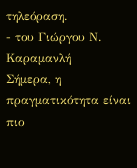τηλεόραση.
- του Γιώργου Ν. Καραμανλή
Σήμερα, η πραγματικότητα είναι πιο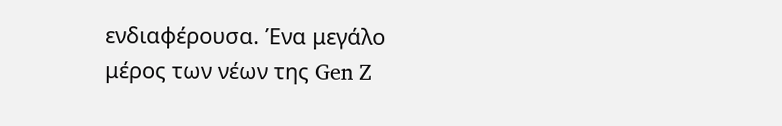ενδιαφέρουσα. Ένα μεγάλο μέρος των νέων της Gen Z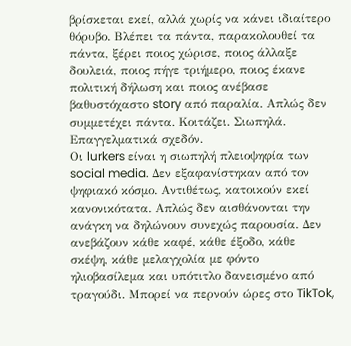βρίσκεται εκεί, αλλά χωρίς να κάνει ιδιαίτερο θόρυβο. Βλέπει τα πάντα, παρακολουθεί τα πάντα, ξέρει ποιος χώρισε, ποιος άλλαξε δουλειά, ποιος πήγε τριήμερο, ποιος έκανε πολιτική δήλωση και ποιος ανέβασε βαθυστόχαστο story από παραλία. Απλώς δεν συμμετέχει πάντα. Κοιτάζει. Σιωπηλά. Επαγγελματικά σχεδόν.
Οι lurkers είναι η σιωπηλή πλειοψηφία των social media. Δεν εξαφανίστηκαν από τον ψηφιακό κόσμο. Αντιθέτως, κατοικούν εκεί κανονικότατα. Απλώς δεν αισθάνονται την ανάγκη να δηλώνουν συνεχώς παρουσία. Δεν ανεβάζουν κάθε καφέ, κάθε έξοδο, κάθε σκέψη, κάθε μελαγχολία με φόντο ηλιοβασίλεμα και υπότιτλο δανεισμένο από τραγούδι. Μπορεί να περνούν ώρες στο TikTok,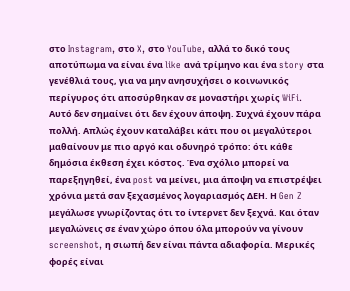στο Instagram, στο X, στο YouTube, αλλά το δικό τους αποτύπωμα να είναι ένα like ανά τρίμηνο και ένα story στα γενέθλιά τους, για να μην ανησυχήσει ο κοινωνικός περίγυρος ότι αποσύρθηκαν σε μοναστήρι χωρίς WiFi.
Αυτό δεν σημαίνει ότι δεν έχουν άποψη. Συχνά έχουν πάρα πολλή. Απλώς έχουν καταλάβει κάτι που οι μεγαλύτεροι μαθαίνουν με πιο αργό και οδυνηρό τρόπο: ότι κάθε δημόσια έκθεση έχει κόστος. Ένα σχόλιο μπορεί να παρεξηγηθεί, ένα post να μείνει, μια άποψη να επιστρέψει χρόνια μετά σαν ξεχασμένος λογαριασμός ΔΕΗ. Η Gen Z μεγάλωσε γνωρίζοντας ότι το ίντερνετ δεν ξεχνά. Και όταν μεγαλώνεις σε έναν χώρο όπου όλα μπορούν να γίνουν screenshot, η σιωπή δεν είναι πάντα αδιαφορία. Μερικές φορές είναι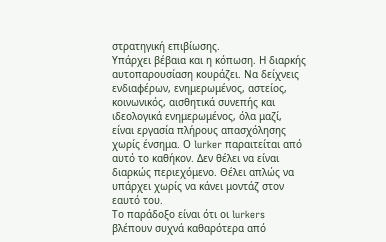στρατηγική επιβίωσης.
Υπάρχει βέβαια και η κόπωση. Η διαρκής αυτοπαρουσίαση κουράζει. Να δείχνεις ενδιαφέρων, ενημερωμένος, αστείος, κοινωνικός, αισθητικά συνεπής και ιδεολογικά ενημερωμένος, όλα μαζί, είναι εργασία πλήρους απασχόλησης χωρίς ένσημα. Ο lurker παραιτείται από αυτό το καθήκον. Δεν θέλει να είναι διαρκώς περιεχόμενο. Θέλει απλώς να υπάρχει χωρίς να κάνει μοντάζ στον εαυτό του.
Το παράδοξο είναι ότι οι lurkers βλέπουν συχνά καθαρότερα από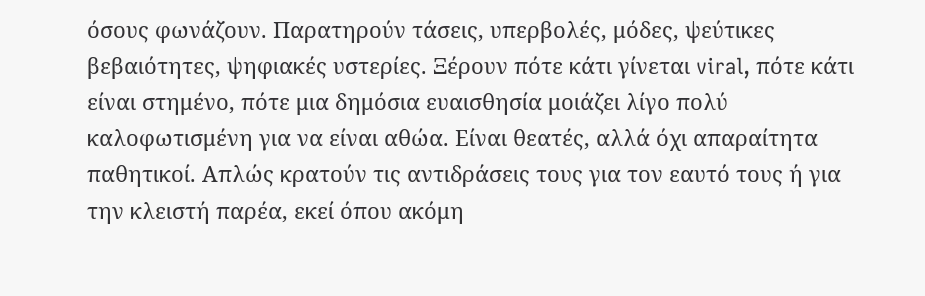όσους φωνάζουν. Παρατηρούν τάσεις, υπερβολές, μόδες, ψεύτικες βεβαιότητες, ψηφιακές υστερίες. Ξέρουν πότε κάτι γίνεται viral, πότε κάτι είναι στημένο, πότε μια δημόσια ευαισθησία μοιάζει λίγο πολύ καλοφωτισμένη για να είναι αθώα. Είναι θεατές, αλλά όχι απαραίτητα παθητικοί. Απλώς κρατούν τις αντιδράσεις τους για τον εαυτό τους ή για την κλειστή παρέα, εκεί όπου ακόμη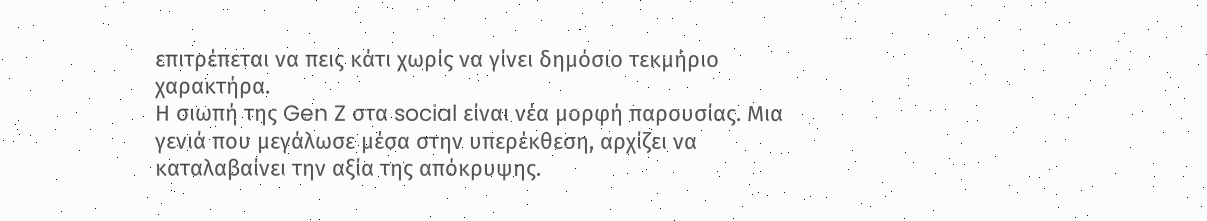επιτρέπεται να πεις κάτι χωρίς να γίνει δημόσιο τεκμήριο χαρακτήρα.
Η σιωπή της Gen Z στα social είναι νέα μορφή παρουσίας. Μια γενιά που μεγάλωσε μέσα στην υπερέκθεση, αρχίζει να καταλαβαίνει την αξία της απόκρυψης.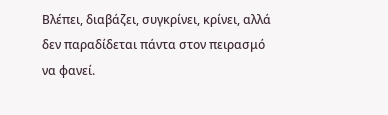Βλέπει, διαβάζει, συγκρίνει, κρίνει, αλλά δεν παραδίδεται πάντα στον πειρασμό να φανεί.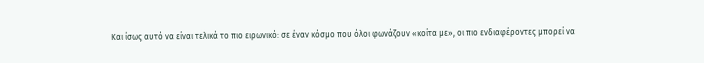Και ίσως αυτό να είναι τελικά το πιο ειρωνικό: σε έναν κόσμο που όλοι φωνάζουν «κοίτα με», οι πιο ενδιαφέροντες μπορεί να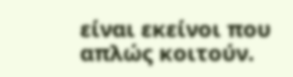είναι εκείνοι που απλώς κοιτούν.